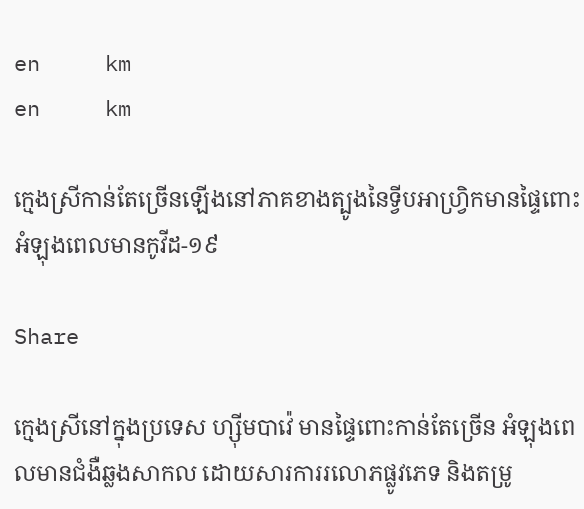en     km
en     km

ក្មេងស្រីកាន់តែច្រើនឡើងនៅភាគខាងត្បូងនៃទ្វីបអាហ្រិ្វកមានផ្ទៃពោះអំឡុងពេលមានកូវីដ-១៩

Share

ក្មេងស្រីនៅក្នុងប្រទេស ហ្ស៊ីមបាវ៉េ មានផ្ទៃពោះកាន់តែច្រើន អំឡុងពេលមានជំងឺឆ្លងសាកល ដោយសារការរលោភផ្លូវភេទ និងតម្រូ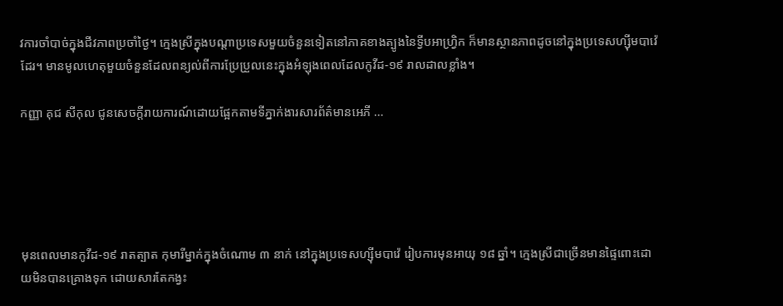វការចាំបាច់ក្នុងជីវភាពប្រចាំថ្ងៃ។ ក្មេងស្រីក្នុងបណ្ដាប្រទេសមួយចំនួនទៀតនៅភាគខាងត្បូងនៃទ្វីបអាហ្វ្រិក ក៏មានស្ថានភាពដូចនៅក្នុងប្រទេសហ្ស៊ីមបាវ៉េដែរ។ មានមូលហេតុមួយចំនួនដែលពន្យល់ពីការប្រែប្រួលនេះក្នុងអំឡុងពេលដែលកូវីដ-១៩ រាលដាលខ្លាំង។

កញ្ញា គុជ សីកុល ជូនសេចក្ដីរាយការណ៍ដោយផ្អែកតាមទីភ្នាក់ងារសារព័ត៌មានអេភី …





មុនពេលមានកូវីដ-១៩ រាតត្បាត កុមារីម្នាក់ក្នុងចំណោម ៣ នាក់ នៅក្នុងប្រទេសហ្ស៊ីមបាវ៉េ រៀបការមុនអាយុ ១៨ ឆ្នាំ។ ក្មេងស្រីជាច្រើនមានផ្ទៃពោះដោយមិនបានគ្រោងទុក ដោយសារតែកង្វះ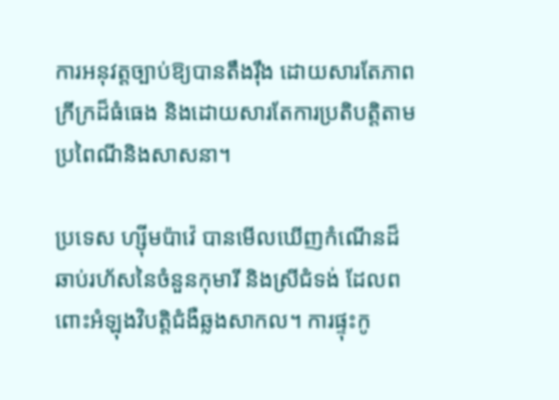ការអនុវត្តច្បាប់ឱ្យបានតឹងរ៉ឹង ដោយសារតែភាពក្រីក្រដ៏ធំធេង និងដោយសារតែការប្រតិបត្តិតាមប្រពៃណីនិងសាសនា។

ប្រទេស ហ្ស៊ីមប៉ាវ៉េ បានមើលឃើញកំណើនដ៏ឆាប់រហ័សនៃចំនួនកុមារី និងស្រីជំទង់ ដែលពពោះអំឡុងវិបត្តិជំងឺឆ្លងសាកល។ ការផ្ទុះកូ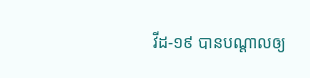វីដ-១៩ បានបណ្តាលឲ្យ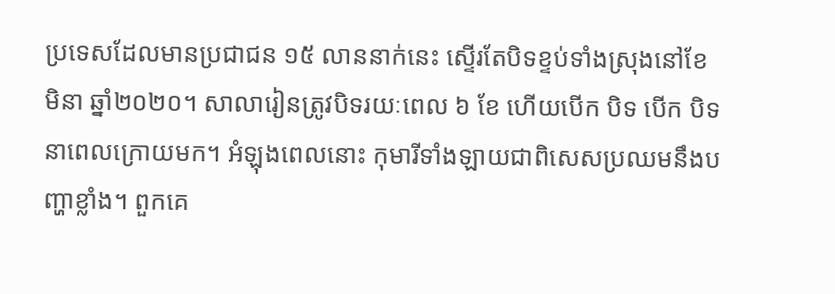ប្រទេសដែលមានប្រជាជន ១៥ លាននាក់នេះ ស្ទើរតែបិទខ្ទប់ទាំងស្រុងនៅខែមិនា ឆ្នាំ២០២០។ សាលារៀនត្រូវបិទរយៈពេល ៦ ខែ ហើយបើក បិទ បើក បិទ នាពេលក្រោយមក។ អំឡុងពេលនោះ កុមារីទាំងឡាយជាពិសេសប្រឈមនឹងបញ្ហាខ្លាំង។ ពួកគេ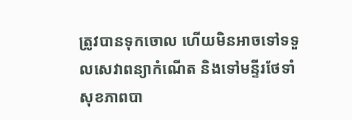ត្រូវបានទុកចោល ហើយមិនអាចទៅទទួលសេវាពន្យាកំណើត និងទៅមន្ទីរថែទាំសុខភាពបា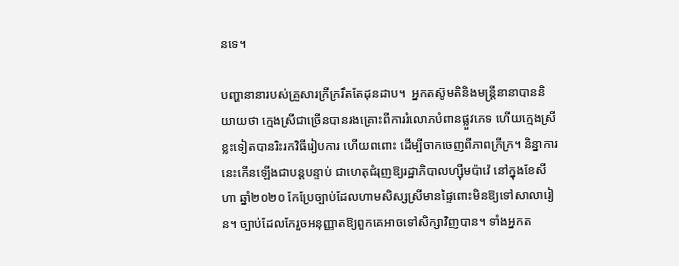នទេ។

បញ្ហានានារបស់គ្រួសារក្រីក្ររឹតតែដុនដាប។  អ្នកតស៊ូមតិនិងមន្ត្រីនានាបាននិយាយថា ក្មេងស្រីជាច្រើនបានរងគ្រោះពីការរំលោភបំពានផ្លួវភេទ ហើយក្មេងស្រីខ្លះទៀតបានរិះរកវិធីរៀបការ ហើយពពោះ ដើម្បីចាកចេញពីភាពក្រីក្រ។ និន្នាការនេះកើនឡើងជាបន្តបន្ទាប់ ជាហេតុជំរុញឱ្យរដ្ឋាភិបាលហ្ស៊ីមប៉ាវ៉េ នៅក្នុងខែសីហា ឆ្នាំ២០២០ កែប្រែច្បាប់ដែលហាមសិស្សស្រីមានផ្ទៃពោះមិនឱ្យទៅសាលារៀន។ ច្បាប់ដែលកែរួចអនុញ្ញាតឱ្យពួកគេអាចទៅសិក្សាវិញបាន។ ទាំងអ្នកត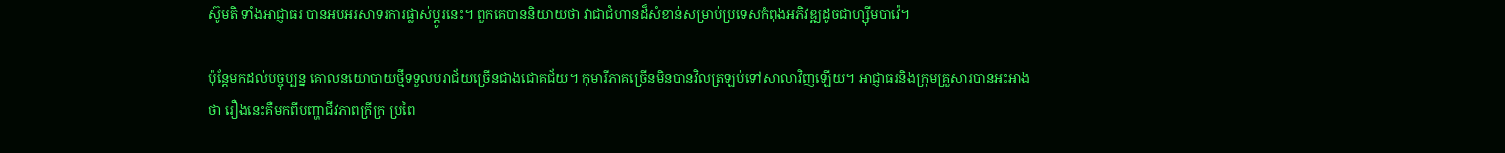ស៊ូមតិ ទាំងអាជ្ញាធរ បានអបអរសាទរការផ្លាស់ប្ដូរនេះ។ ពួកគេបាននិយាយថា វាជាជំហានដ៏សំខាន់សម្រាប់ប្រទេសកំពុងអភិវឌ្ឍដូចជាហ្ស៊ីមបាវ៉េ។

ប៉ុន្តែមកដល់បច្ចុប្បន្ន គោលនយោបាយថ្មីទទួលបរាជ័យច្រើនជាងជោគជ័យ។ កុមារីភាគច្រើនមិនបានវិលត្រឡប់ទៅសាលាវិញឡើយ។ អាជ្ញាធរនិងក្រុមគ្រួសារបានអះអាងថា រឿងនេះគឺមកពីបញ្ហាជីវភាពក្រីក្រ ប្រពៃ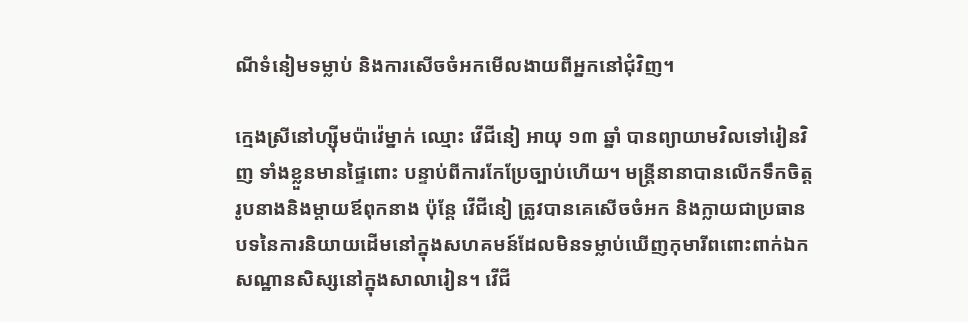ណីទំនៀមទម្លាប់ និងការសើចចំអកមើលងាយពីអ្នកនៅជុំវិញ។

ក្មេងស្រីនៅហ្ស៊ីមប៉ាវ៉េម្នាក់ ឈ្មោះ វើជីនៀ អាយុ ១៣ ឆ្នាំ បានព្យាយាមវិលទៅរៀនវិញ ទាំងខ្លួនមានផ្ទៃពោះ បន្ទាប់ពីការកែប្រែច្បាប់ហើយ។ មន្ត្រីនានាបានលើកទឹកចិត្តរូបនាងនិងម្ដាយឪពុកនាង ប៉ុន្តែ វើជីនៀ ត្រូវបានគេសើចចំអក និងក្លាយជាប្រធានបទនៃការនិយាយដើមនៅក្នុងសហគមន៍ដែលមិនទម្លាប់ឃើញកុមារីពពោះពាក់ឯកសណ្ឋានសិស្សនៅក្នុងសាលារៀន។ វើជី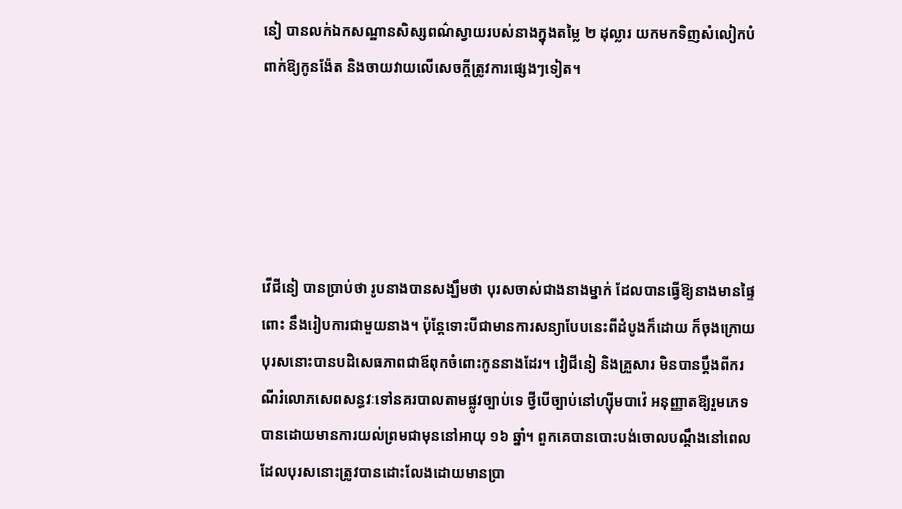នៀ បានលក់ឯកសណ្ឋានសិស្សពណ៌ស្វាយរបស់នាងក្នុងតម្លៃ ២ ដុល្លារ យកមកទិញសំលៀកបំពាក់ឱ្យកូនង៉ែត និងចាយវាយលើសេចក្ដីត្រូវការផ្សេងៗទៀត។





វើជីនៀ បានប្រាប់ថា រូបនាងបានសង្ឃឹមថា បុរសចាស់ជាងនាងម្នាក់ ដែលបានធ្វើឱ្យនាងមានផ្ទៃពោះ នឹងរៀបការជាមួយនាង។ ប៉ុន្តែទោះបីជាមានការសន្យាបែបនេះពីដំបូងក៏ដោយ ក៏ចុងក្រោយ បុរសនោះបានបដិសេធភាពជាឪពុកចំពោះកូននាងដែរ។ វៀជីនៀ និងគ្រួសារ មិនបានប្ដឹងពីករណីរំលោភសេពសន្ធវៈទៅនគរបាលតាមផ្លូវច្បាប់ទេ ថ្វីបើច្បាប់នៅហ្ស៊ីមបាវ៉េ អនុញ្ញាតឱ្យរួមភេទបានដោយមានការយល់ព្រមជាមុននៅអាយុ ១៦ ឆ្នាំ។ ពួកគេបានបោះបង់ចោលបណ្ដឹងនៅពេលដែលបុរសនោះត្រូវបានដោះលែងដោយមានប្រា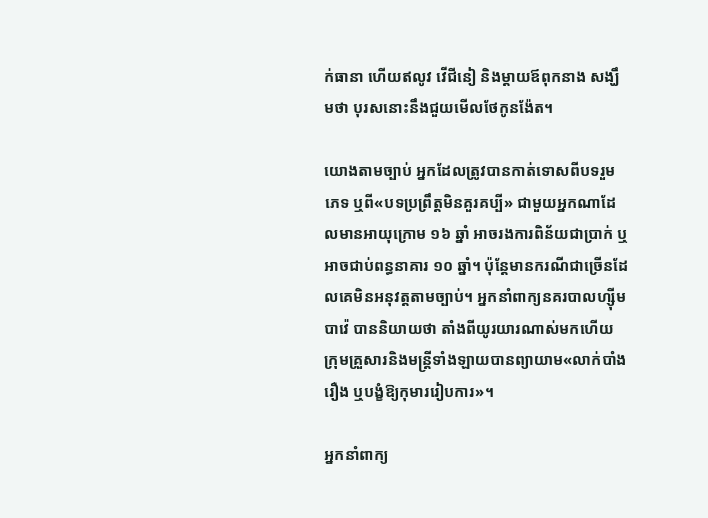ក់ធានា ហើយឥលូវ វើជីនៀ និងម្ដាយឪពុកនាង សង្ឃឹមថា បុរសនោះនឹងជួយមើលថែកូនង៉ែត។

យោងតាមច្បាប់ អ្នកដែលត្រូវបានកាត់ទោសពីបទរួមភេទ ឬពី«បទប្រព្រឹត្តមិនគួរគប្បី» ជាមួយអ្នកណាដែលមានអាយុក្រោម ១៦ ឆ្នាំ អាចរងការពិន័យជាប្រាក់ ឬអាចជាប់ពន្ធនាគារ ១០ ឆ្នាំ។ ប៉ុន្តែមានករណីជាច្រើនដែលគេមិនអនុវត្តតាមច្បាប់។ អ្នកនាំពាក្យនគរបាលហ្ស៊ីមបាវ៉េ បាននិយាយថា តាំងពីយូរយារណាស់មកហើយ ក្រុមគ្រួសារនិងមន្ត្រីទាំងឡាយបានព្យាយាម«លាក់បាំងរឿង ឬបង្ខំឱ្យកុមាររៀបការ»។

អ្នកនាំពាក្យ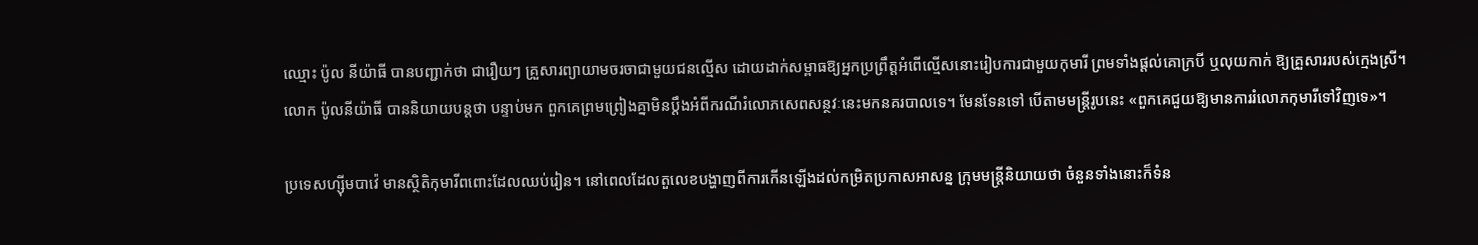ឈ្មោះ ប៉ូល នីយ៉ាធី បានបញ្ជាក់ថា ជារឿយៗ គ្រួសារព្យាយាមចរចាជាមួយជនល្មើស ដោយដាក់សម្ពាធឱ្យអ្នកប្រព្រឹត្តអំពើល្មើសនោះរៀបការជាមួយកុមារី ព្រមទាំងផ្តល់គោក្របី ឬលុយកាក់ ឱ្យគ្រួសាររបស់ក្មេងស្រី។ លោក ប៉ូលនីយ៉ាធី បាននិយាយបន្តថា បន្ទាប់មក ពួកគេព្រមព្រៀងគ្នាមិនប្ដឹងអំពីករណីរំលោភសេពសន្ថវៈនេះមកនគរបាលទេ។ មែនទែនទៅ បើតាមមន្ត្រីរូបនេះ «ពួកគេជួយឱ្យមានការរំលោភកុមារីទៅវិញទេ»។

ប្រទេសហ្ស៊ីមបាវ៉េ មានស្ថិតិកុមារីពពោះដែលឈប់រៀន។ នៅពេលដែលតួលេខបង្ហាញពីការកើនឡើងដល់កម្រិតប្រកាសអាសន្ន ក្រុមមន្ត្រីនិយាយថា ចំនួនទាំងនោះក៏ទំន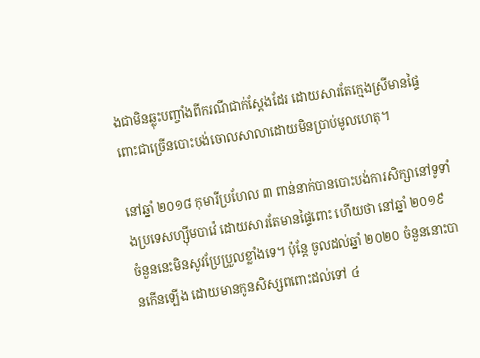ងជាមិនឆ្លុះបញ្ចាំងពីករណីជាក់ស្ដែងដែរ ដោយសារតែក្មេងស្រីមានផ្ទៃពោះជាច្រើនបោះបង់ចោលសាលាដោយមិនប្រាប់មូលហេតុ។

នៅឆ្នាំ ២០១៨ កុមារីប្រហែល ៣ ពាន់នាក់បានបោះបង់ការសិក្សានៅទូទាំងប្រទេសហ្ស៊ីមបាវ៉េ ដោយសារតែមានផ្ទៃពោះ ហើយថា នៅឆ្នាំ ២០១៩ ចំនួននេះមិនសូវប្រែប្រួលខ្លាំងទេ។ ប៉ុន្តែ ចូលដល់ឆ្នាំ ២០២០ ចំនួននោះបានកើនឡើង ដោយមានកូនសិស្សពពោះដល់ទៅ ៤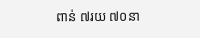ពាន់ ៧រយ ៧០នា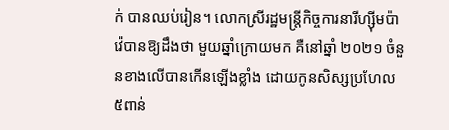ក់ បានឈប់រៀន។ លោកស្រីរដ្ឋមន្ត្រីកិច្ចការនារីហ្ស៊ីមប៉ាវ៉េបានឱ្យដឹងថា មួយឆ្នាំក្រោយមក គឺនៅឆ្នាំ ២០២១ ចំនួនខាងលើបានកើនឡើងខ្លាំង ដោយកូនសិស្សប្រហែល ៥ពាន់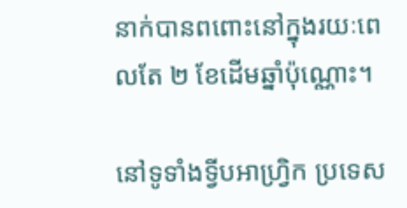នាក់បានពពោះនៅក្នុងរយៈពេលតែ ២ ខែដើមឆ្នាំប៉ុណ្ណោះ។

នៅទូទាំងទ្វីបអាហ្រ្វិក ប្រទេស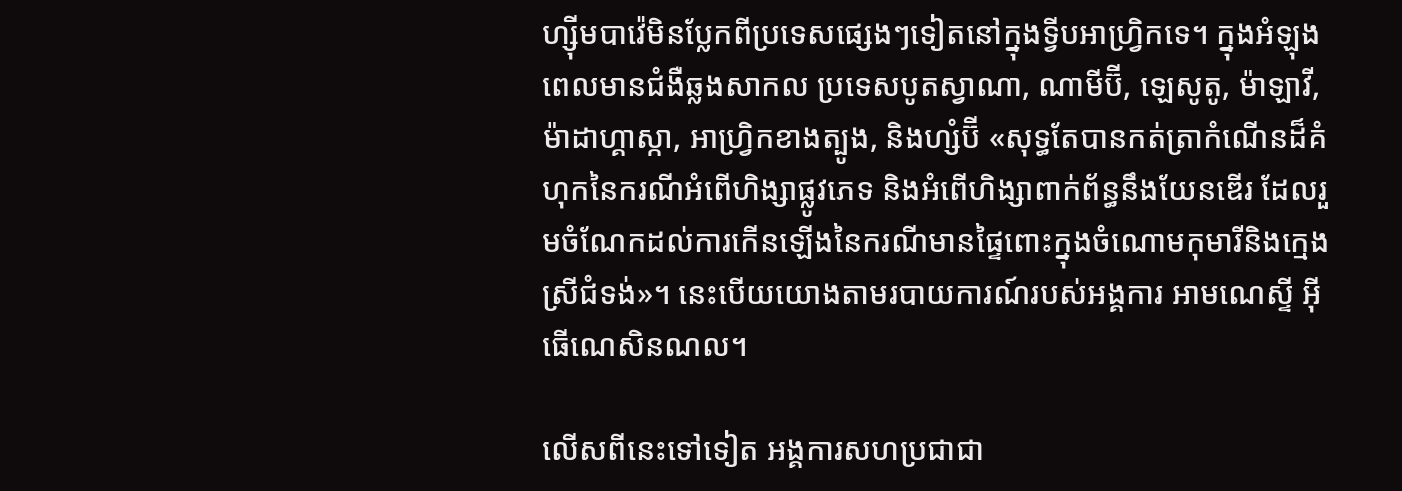ហ្ស៊ីមបាវ៉េមិនប្លែកពីប្រទេសផ្សេងៗទៀតនៅក្នុងទ្វីបអាហ្វ្រិកទេ។ ក្នុងអំឡុងពេលមានជំងឺឆ្លងសាកល ប្រទេសបូតស្វាណា, ណាមីប៊ី, ឡេសូតូ, ម៉ាឡាវី, ម៉ាដាហ្គាស្កា, អាហ្វ្រិកខាងត្បូង, និងហ្សំប៊ី «សុទ្ធតែបានកត់ត្រាកំណើនដ៏គំហុកនៃករណីអំពើហិង្សាផ្លូវភេទ និងអំពើហិង្សាពាក់ព័ន្ធនឹងយែនឌើរ ដែលរួមចំណែកដល់ការកើនឡើងនៃករណីមានផ្ទៃពោះក្នុងចំណោមកុមារីនិងក្មេងស្រីជំទង់»។ នេះបើយយោងតាមរបាយការណ៍របស់អង្គការ អាមណេស្ទី អ៊ីធើណេសិនណល។

លើសពីនេះទៅទៀត អង្គការសហប្រជាជា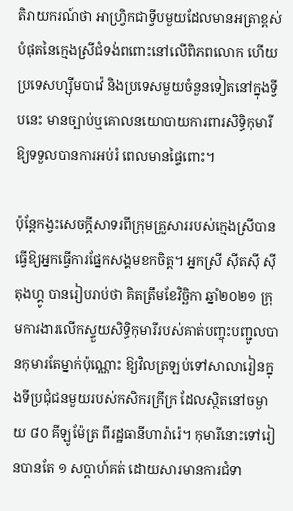តិរាយករណ៍ថា អាហ្វ្រិកជាទ្វីបមួយដែលមានអត្រាខ្ពស់បំផុតនៃក្មេងស្រីជំទង់ពពោះនៅលើពិភពលោក ហើយប្រទេសហ្ស៊ីមបាវ៉េ និងប្រទេសមួយចំនួនទៀតនៅក្នុងទ្វីបនេះ មានច្បាប់ឬគោលនយោបាយការពារសិទ្ធិកុមារីឱ្យទទួលបានការអប់រំ ពេលមានផ្ទៃពោះ។

ប៉ុន្តែកង្វះសេចក្ដីសាទរពីក្រុមគ្រួសាររបស់ក្មេងស្រីបានធ្វើឱ្យអ្នកធ្វើការផ្នែកសង្គមខកចិត្ត។ អ្នកស្រី ស៊ីតស៊ី ស៊ីតុងហ្គូ បានរៀបរាប់ថា គិតត្រឹមខែវិច្ឆិកា ឆ្នាំ២០២១ ក្រុមការងារលើកស្ទួយសិទ្ធិកុមារីរបស់គាត់បញ្ចុះបញ្ជូលបានកុមារតែម្នាក់ប៉ុណ្ណោះ ឱ្យវិលត្រឡប់ទៅសាលារៀនក្នុងទីប្រជុំជនមួយរបស់កសិករក្រីក្រ ដែលស្ថិតនៅចម្ងាយ ៨០ គីឡូម៉ែត្រ ពីរដ្ឋធានីហារ៉ារ៉េ។ កុមារីនោះទៅរៀនបានតែ ១ សប្ដាហ៍គត់ ដោយសារមានការជំទា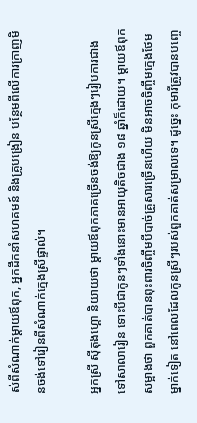ស់ពីសំណាក់ម្ដាយឪពុក, អ្នកដឹកនាំសហគមន៍ និងគ្រូបង្រៀន បន្ថែមពីលើការក្រាញមិនចង់ទៅរៀនពីសំណាក់ក្មេងស្រីផ្ទាល់។

អ្នកស្រី ស៊ីតុងហ្គោ និយាយថា ម្ដាយឪពុកភាគច្រើនចង់ឱ្យកូនស្រីក្មេងៗរៀបការជាងទៅសាលារៀន ទោះបីជាកូនៗទាំងនោះមានអាយុតិចជាង ១៨ ឆ្នាំក៏ដោយ។ ម្ដាយឪពុកសម្អាងថា ពួកគាត់បានពុះពារចិញ្ចឹមបីបាច់គ្រួសារច្រើនហើយ មិនអាចចិញ្ចឹមក្មេងថែមម្នាក់ទៀត នៅពេលដែលកូនស្រីៗរបស់ពួកគាត់សម្រាលទេ។ ដូច្នេះ កុមារីត្រូវបានបញ្ចេ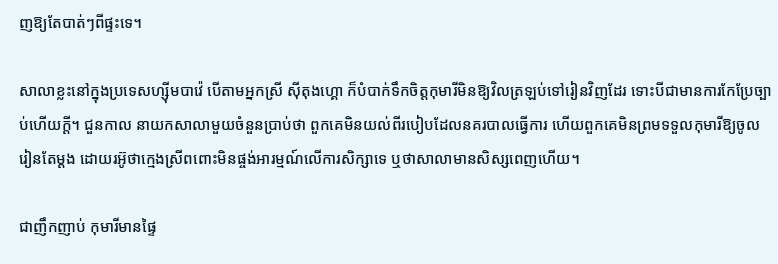ញឱ្យតែបាត់ៗពីផ្ទះទេ។

សាលាខ្លះនៅក្នុងប្រទេសហ្ស៊ីមបាវ៉េ បើតាមអ្នកស្រី ស៊ីតុងហ្គោ ក៏បំបាក់ទឹកចិត្តកុមារីមិនឱ្យវិលត្រឡប់ទៅរៀនវិញដែរ ទោះបីជាមានការកែប្រែច្បាប់ហើយក្ដី។ ជួនកាល នាយកសាលាមួយចំនួនប្រាប់ថា ពួកគេមិនយល់ពីរបៀបដែលនគរបាលធ្វើការ ហើយពួកគេមិនព្រមទទួលកុមារីឱ្យចូលរៀនតែម្ដង ដោយរអ៊ូថាក្មេងស្រីពពោះមិនផ្ចង់អារម្មណ៍លើការសិក្សាទេ ឬថាសាលាមានសិស្សពេញហើយ។

ជាញឹកញាប់ កុមារីមានផ្ទៃ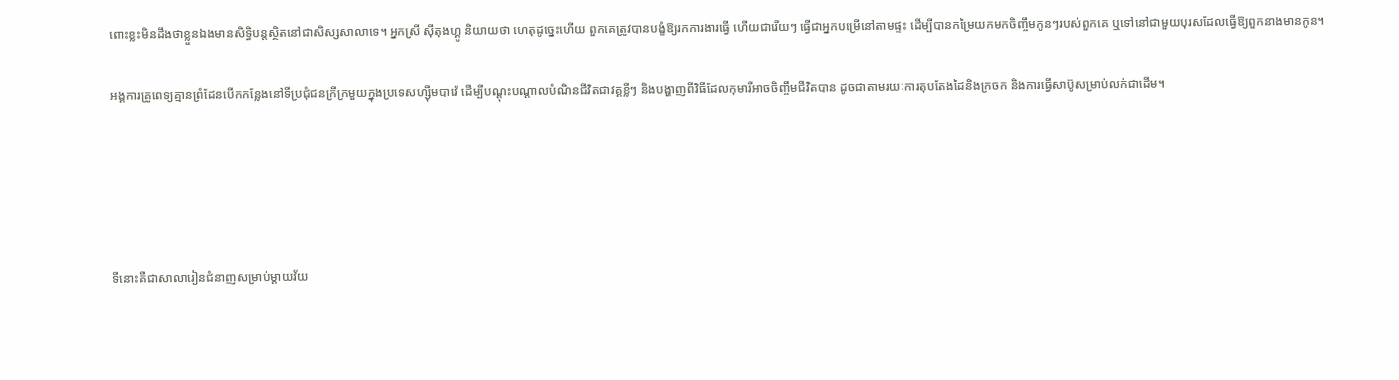ពោះខ្លះមិនដឹងថាខ្លួនឯងមានសិទ្ធិបន្តស្ថិតនៅជាសិស្សសាលាទេ។ អ្នកស្រី ស៊ីតុងហ្គូ និយាយថា ហេតុដូច្នេះហើយ ពួកគេត្រូវបានបង្ខំឱ្យរកការងារធ្វើ ហើយជារើយៗ ធ្វើជាអ្នកបម្រើនៅតាមផ្ទះ ដើម្បីបានកម្រៃយកមកចិញ្ចឹមកូនៗរបស់ពួកគេ ឬទៅនៅជាមួយបុរសដែលធ្វើឱ្យពួកនាងមានកូន។

អង្គការគ្រូពេទ្យគ្មានព្រំដែនបើកកន្លែងនៅទីប្រជុំជនក្រីក្រមួយក្នុងប្រទេសហ្ស៊ីមបាវ៉េ ដើម្បីបណ្ដុះបណ្ដាលបំណិនជីវិតជាវគ្គខ្លីៗ និងបង្ហាញពីវិធីដែលកុមារីអាចចិញ្ចឹមជីវិតបាន ដូចជាតាមរយៈការតុបតែងដៃនិងក្រចក និងការធ្វើសាប៊ូសម្រាប់លក់ជាដើម។





ទីនោះគឺជាសាលារៀនជំនាញសម្រាប់ម្ដាយវ័យ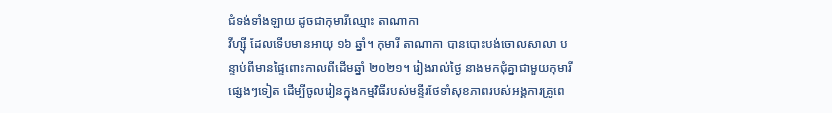ជំទង់ទាំងឡាយ ដូចជាកុមារីឈ្មោះ តាណាកា
វីហ្ស៊ី ដែលទើបមានអាយុ ១៦ ឆ្នាំ។ កុមារី តាណាកា បានបោះបង់ចោលសាលា បន្ទាប់ពីមានផ្ទៃពោះកាលពីដើមឆ្នាំ ២០២១។ រៀងរាល់ថ្ងៃ នាងមកជុំគ្នាជាមួយកុមារីផ្សេងៗទៀត ដើម្បីចូលរៀនក្នុងកម្មវិធីរបស់មន្ទីរថែទាំសុខភាពរបស់អង្គការគ្រូពេ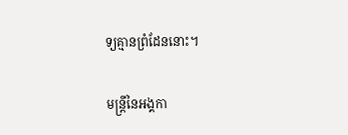ទ្យគ្មានព្រំដែននោះ។

មន្ត្រីនៃអង្គកា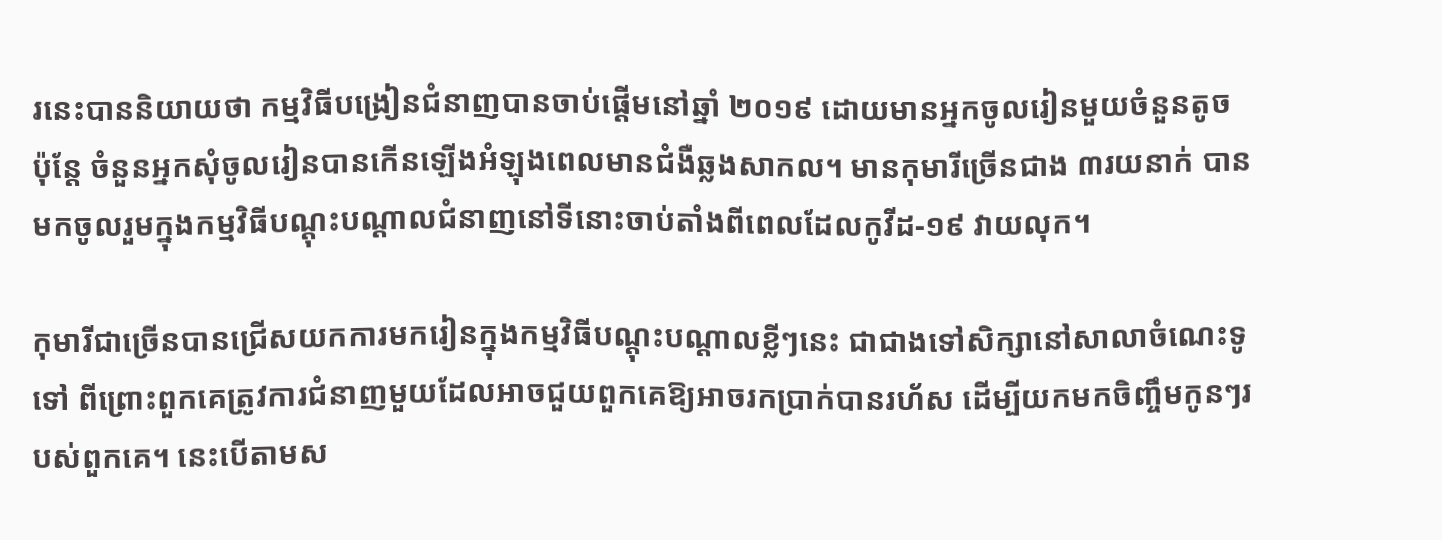រនេះបាននិយាយថា កម្មវិធីបង្រៀនជំនាញបានចាប់ផ្តើមនៅឆ្នាំ ២០១៩ ដោយមានអ្នកចូលរៀនមួយចំនួនតូច ប៉ុន្តែ ចំនួនអ្នកសុំចូលរៀនបានកើនឡើងអំឡុងពេលមានជំងឺឆ្លងសាកល។ មានកុមារីច្រើនជាង ៣រយនាក់ បានមកចូលរួមក្នុងកម្មវិធីបណ្ដុះបណ្ដាលជំនាញនៅទីនោះចាប់តាំងពីពេលដែលកូវីដ-១៩ វាយលុក។

កុមារីជាច្រើនបានជ្រើសយកការមករៀនក្នុងកម្មវិធីបណ្ដុះបណ្ដាលខ្លីៗនេះ ជាជាងទៅសិក្សានៅសាលាចំណេះទូទៅ ពីព្រោះពួកគេត្រូវការជំនាញមួយដែលអាចជួយពួកគេឱ្យអាចរកប្រាក់បានរហ័ស ដើម្បីយកមកចិញ្ចឹមកូនៗរបស់ពួកគេ។ នេះបើតាមស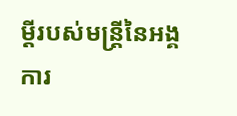ម្ដីរបស់មន្ត្រីនៃអង្គការ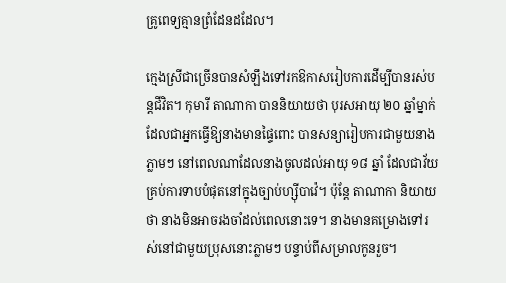គ្រូពេទ្យគ្មានព្រំដែនដដែល។

ក្មេងស្រីជាច្រើនបានសំឡឹងទៅរកឱកាសរៀបការដើម្បីបានរស់បន្តជីវិត។ កុមារី តាណាកា បាននិយាយថា បុរសអាយុ ២០ ឆ្នាំម្នាក់ ដែលជាអ្នកធ្វើឱ្យនាងមានផ្ទៃពោះ បានសន្យារៀបការជាមួយនាងភ្លាមៗ នៅពេលណាដែលនាងចូលដល់អាយុ ១៨ ឆ្នាំ ដែលជាវ័យគ្រប់ការទាបបំផុតនៅក្នុងច្បាប់ហ្ស៊ីបាវ៉េ។ ប៉ុន្តែ តាណាកា និយាយថា នាងមិនអាចរងចាំដល់ពេលនោះទេ។ នាងមានគម្រោងទៅរស់នៅជាមួយប្រុសនោះភ្លាមៗ បន្ទាប់ពីសម្រាលកូនរួច។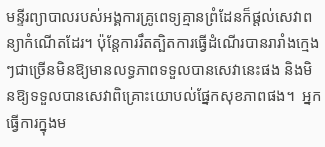មន្ទីរព្យាបាលរបស់អង្គការគ្រូពេទ្យគ្មានព្រំដែនក៏ផ្តល់សេវាពន្យាកំណើតដែរ។ ប៉ុន្តែការរឹតត្បិតការធ្វើដំណើរបានរារាំងក្មេងៗជាច្រើនមិនឱ្យមានលទ្ធភាពទទួលបានសេវានេះផង និងមិនឱ្យទទួលបានសេវាពិគ្រោះយោបល់ផ្នែកសុខភាពផង។  អ្នកធ្វើការក្នុងម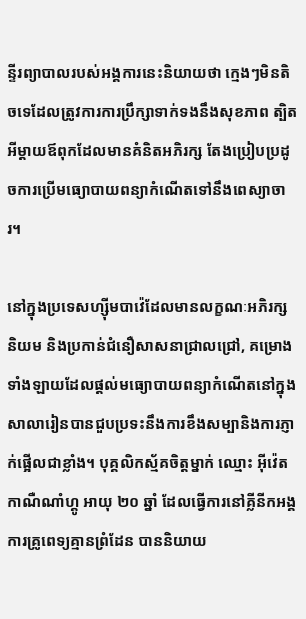ន្ទីរព្យាបាលរបស់អង្គការនេះនិយាយថា ក្មេងៗមិនតិចទេដែលត្រូវការការប្រឹក្សាទាក់ទងនឹងសុខភាព ត្បិតអីម្ដាយឪពុកដែលមានគំនិតអភិរក្ស តែងប្រៀបប្រដូចការប្រើមធ្យោបាយពន្យាកំណើតទៅនឹងពេស្យាចារ។

នៅក្នុងប្រទេសហ្ស៊ីមបាវ៉េដែលមានលក្ខណៈអភិរក្សនិយម និងប្រកាន់ជំនឿសាសនាជ្រាលជ្រៅ, គម្រោងទាំងឡាយដែលផ្ដល់មធ្យោបាយពន្យាកំណើតនៅក្នុងសាលារៀនបានជួបប្រទះនឹងការខឹងសម្បានិងការភ្ញាក់ផ្អើលជាខ្លាំង។ បុគ្គលិកស្ម័គចិត្តម្នាក់ ឈ្មោះ អ៊ីវ៉េត កាណឺណាំហ្គូ អាយុ ២០ ឆ្នាំ ដែលធ្វើការនៅគ្លីនីកអង្គការគ្រូពេទ្យគ្មានព្រំដែន បាននិយាយ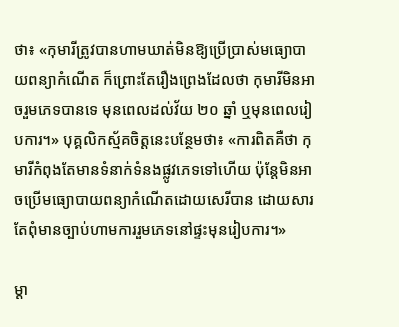ថា៖ «កុមារីត្រូវបានហាមឃាត់មិនឱ្យប្រើប្រាស់មធ្យោបាយពន្យាកំណើត ក៏ព្រោះតែរឿងព្រេងដែលថា កុមារីមិនអាចរួមភេទបានទេ មុនពេលដល់វ័យ ២០ ឆ្នាំ ឬមុនពេលរៀបការ។» បុគ្គលិកស្ម័គចិត្តនេះបន្ថែមថា៖ «ការពិតគឺថា កុមារីកំពុងតែមានទំនាក់ទំនងផ្លូវភេទទៅហើយ ប៉ុន្តែមិនអាចប្រើមធ្យោបាយពន្យាកំណើតដោយសេរីបាន ដោយសារតែពុំមានច្បាប់ហាមការរួមភេទនៅផ្ទះមុនរៀបការ។»

ម្ដា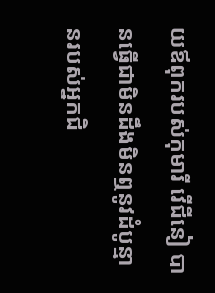យឪពុករបស់កុមារី វើជីនៀ បានធ្វើជាមិនដឹងមិនឮនូវដំបូន្មានរបស់អ្នកជិ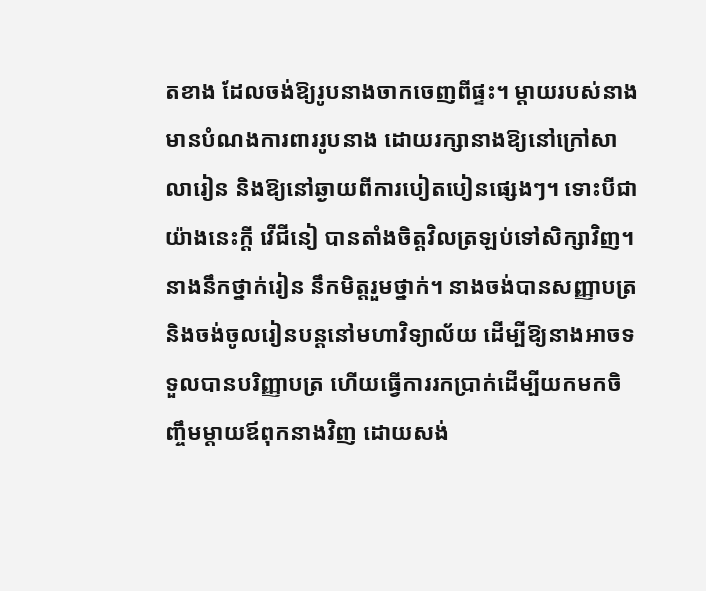តខាង ដែលចង់ឱ្យរូបនាងចាកចេញពីផ្ទះ។ ម្ដាយរបស់នាងមានបំណងការពាររូបនាង ដោយរក្សានាងឱ្យនៅក្រៅសាលារៀន និងឱ្យនៅឆ្ងាយពីការបៀតបៀនផ្សេងៗ។ ទោះបីជាយ៉ាងនេះក្ដី វើជីនៀ បានតាំងចិត្តវិលត្រឡប់ទៅសិក្សាវិញ។ នាងនឹកថ្នាក់រៀន នឹកមិត្តរួមថ្នាក់។ នាងចង់បានសញ្ញាបត្រ និងចង់ចូលរៀនបន្តនៅមហាវិទ្យាល័យ ដើម្បីឱ្យនាងអាចទទួលបានបរិញ្ញាបត្រ ហើយធ្វើការរកប្រាក់ដើម្បីយកមកចិញ្ចឹមម្ដាយឪពុកនាងវិញ ដោយសង់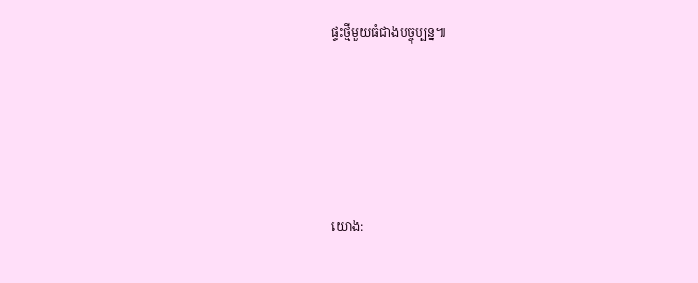ផ្ទះថ្មីមួយធំជាងបច្ចុប្បន្ន៕





យោង: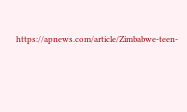https://apnews.com/article/Zimbabwe-teen-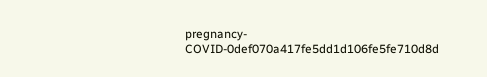pregnancy-COVID-0def070a417fe5dd1d106fe5fe710d8d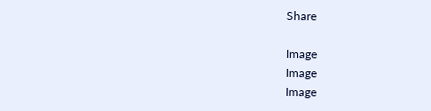Share

Image
Image
Image